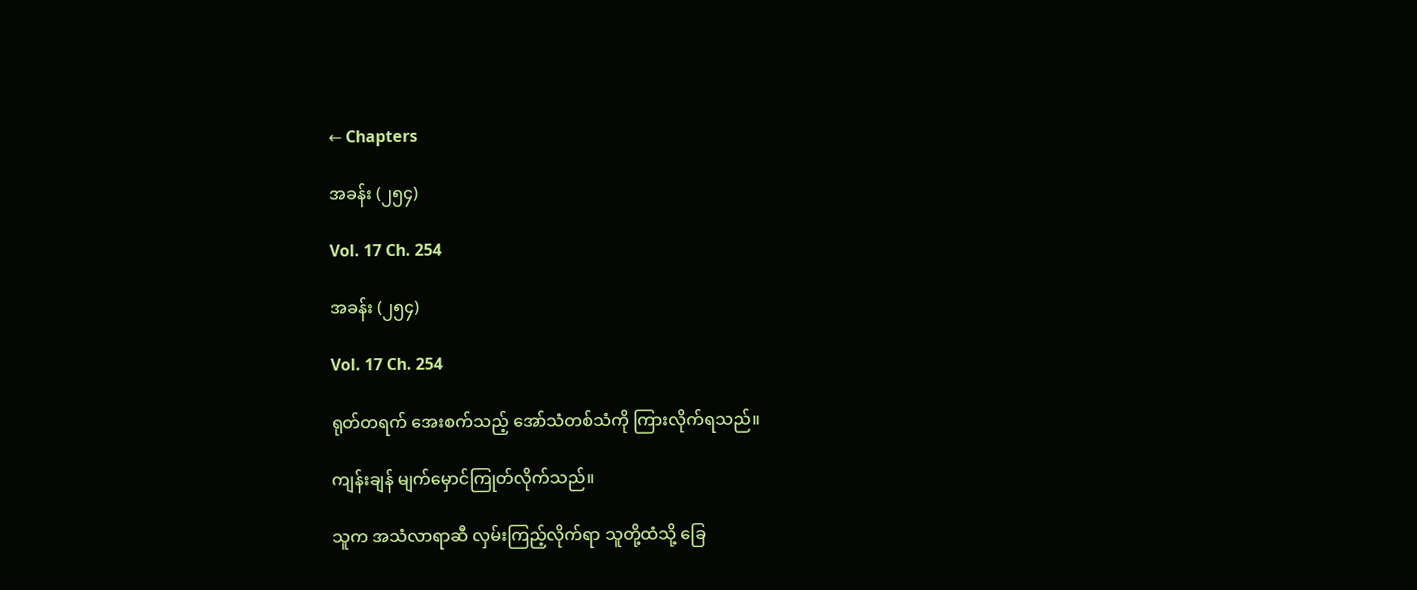← Chapters

အခန်း (၂၅၄)

Vol. 17 Ch. 254

အခန်း (၂၅၄)

Vol. 17 Ch. 254

ရုတ်တရက် အေးစက်သည့် အော်သံတစ်သံကို ကြားလိုက်ရသည်။

ကျန်းချန် မျက်မှောင်ကြုတ်လိုက်သည်။

သူက အသံလာရာဆီ လှမ်းကြည့်လိုက်ရာ သူတို့ထံသို့ ခြေ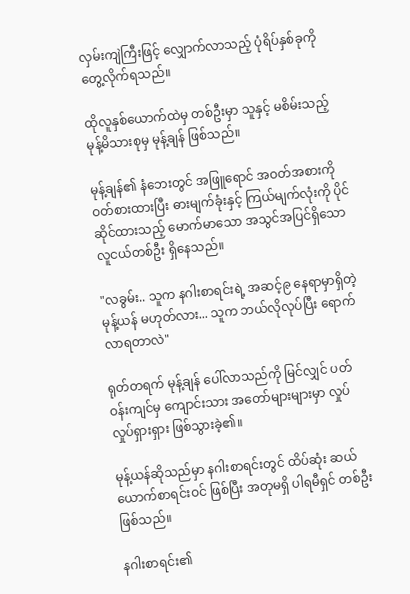လှမ်းကျဲကြီးဖြင့် လျှောက်လာသည့် ပုံရိပ်နှစ်ခုကို တွေ့လိုက်ရသည်။

ထိုလူနှစ်ယောက်ထဲမှ တစ်ဦးမှာ သူနှင့် မစိမ်းသည့် မုန့်မိသားစုမှ မုန့်ချန် ဖြစ်သည်။

မုန့်ချန်၏ နံဘေးတွင် အဖြူရောင် အဝတ်အစားကို ဝတ်စားထားပြီး ဓားမျက်ခုံးနှင့် ကြယ်မျက်လုံးကို ပိုင်ဆိုင်ထားသည့် မောက်မာသော အသွင်အပြင်ရှိသော လူငယ်တစ်ဦး ရှိနေသည်။

"လခွမ်း.. သူက နဂါးစာရင်းရဲ့ အဆင့်၉ နေရာမှာရှိတဲ့ မုန့်ယန် မဟုတ်လား... သူက ဘယ်လိုလုပ်ပြီး ရောက်လာရတာလဲ"

ရုတ်တရက် မုန့်ချန် ပေါ်လာသည်ကို မြင်လျှင် ပတ်ဝန်းကျင်မှ ကျောင်းသား အတော်များများမှာ လှုပ်လှုပ်ရှားရှား ဖြစ်သွားခဲ့၏။

မုန့်ယန်ဆိုသည်မှာ နဂါးစာရင်းတွင် ထိပ်ဆုံး ဆယ်ယောက်စာရင်းဝင် ဖြစ်ပြီး အတုမရှိ ပါရမီရှင် တစ်ဦးဖြစ်သည်။

နဂါးစာရင်း၏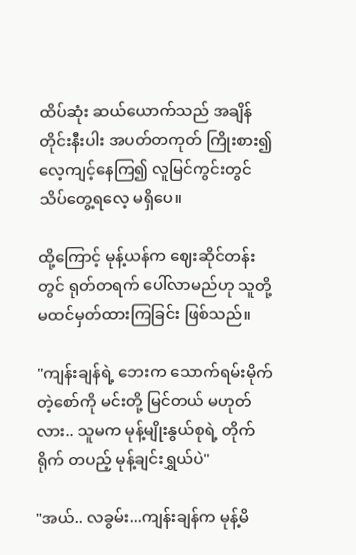ထိပ်ဆုံး ဆယ်ယောက်သည် အချိန်တိုင်းနီးပါး အပတ်တကုတ် ကြိုးစား၍ လေ့ကျင့်နေကြ၍ လူမြင်ကွင်းတွင် သိပ်တွေ့ရလေ့ မရှိပေ။

ထို့ကြောင့် မုန့်ယန်က ဈေးဆိုင်တန်းတွင် ရုတ်တရက် ပေါ်လာမည်ဟု သူတို့ မထင်မှတ်ထားကြခြင်း ဖြစ်သည်။

"ကျန်းချန်ရဲ့ ဘေးက သောက်ရမ်းမိုက်တဲ့စော်ကို မင်းတို့ မြင်တယ် မဟုတ်လား.. သူမက မုန့်မျိုးနွယ်စုရဲ့ တိုက်ရိုက် တပည့် မုန့်ချင်းရွှယ်ပဲ"

"အယ်.. လခွမ်း...ကျန်းချန်က မုန့်မိ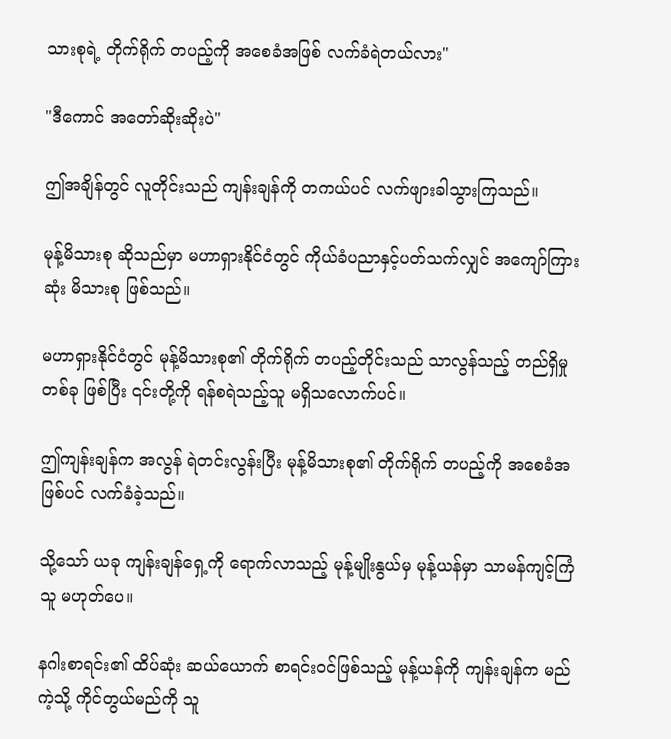သားစုရဲ့ တိုက်ရိုက် တပည့်ကို အစေခံအဖြစ် လက်ခံရဲတယ်လား"

"ဒီကောင် အတော်ဆိုးဆိုးပဲ"

ဤအချိန်တွင် လူတိုင်းသည် ကျန်းချန်ကို တကယ်ပင် လက်ဖျားခါသွားကြသည်။

မုန့်မိသားစု ဆိုသည်မှာ မဟာရှားနိုင်ငံတွင် ကိုယ်ခံပညာနှင့်ပတ်သက်လျှင် အကျော်ကြားဆုံး မိသားစု ဖြစ်သည်။

မဟာရှားနိုင်ငံတွင် မုန့်မိသားစု၏ တိုက်ရိုက် တပည့်တိုင်းသည် သာလွန်သည့် တည်ရှိမှု တစ်ခု ဖြစ်ပြီး ၎င်းတို့ကို ရန်စရဲသည့်သူ မရှိသလောက်ပင်။

ဤကျန်းချန်က အလွန် ရဲတင်းလွန်းပြီး မုန့်မိသားစု၏ တိုက်ရိုက် တပည့်ကို အစေခံအဖြစ်ပင် လက်ခံခဲ့သည်။

သို့သော် ယခု ကျန်းချန်ရှေ့ကို ရောက်လာသည့် မုန့်မျိုးနွယ်မှ မုန့်ယန်မှာ သာမန်ကျင့်ကြံသူ မဟုတ်ပေ။

နဂါးစာရင်း၏ ထိပ်ဆုံး ဆယ်ယောက် စာရင်းဝင်ဖြစ်သည့် မုန့်ယန်ကို ကျန်းချန်က မည်ကဲ့သို့ ကိုင်တွယ်မည်ကို သူ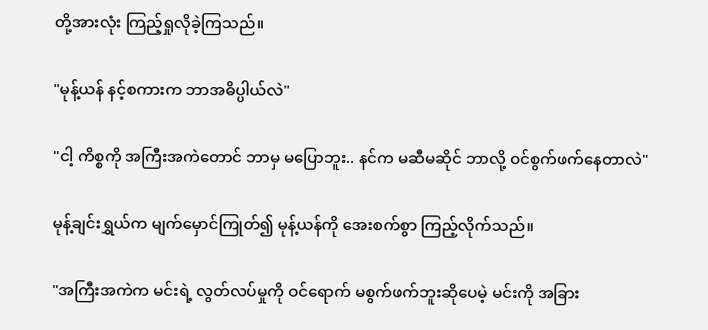တို့အားလုံး ကြည့်ရှုလိုခဲ့ကြသည်။

"မုန့်ယန် နင့်စကားက ဘာအဓိပ္ပါယ်လဲ"

"ငါ့ ကိစ္စကို အကြီးအကဲတောင် ဘာမှ မပြောဘူး.. နင်က မဆီမဆိုင် ဘာလို့ ဝင်စွက်ဖက်နေတာလဲ"

မုန့်ချင်းရွှယ်က မျက်မှောင်ကြုတ်၍ မုန့်ယန်ကို အေးစက်စွာ ကြည့်လိုက်သည်။

"အကြီးအကဲက မင်းရဲ့ လွတ်လပ်မှုကို ဝင်ရောက် မစွက်ဖက်ဘူးဆိုပေမဲ့ မင်းကို အခြား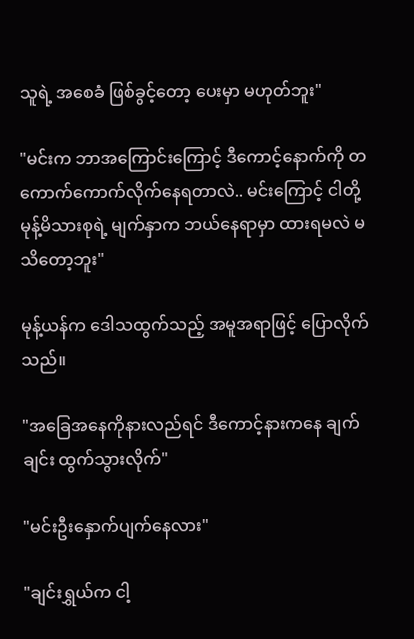သူရဲ့ အစေခံ ဖြစ်ခွင့်တော့ ပေးမှာ မဟုတ်ဘူး"

"မင်းက ဘာအကြောင်းကြောင့် ဒီကောင့်နောက်ကို တကောက်ကောက်လိုက်နေရတာလဲ.. မင်းကြောင့် ငါတို့ မုန့်မိသားစုရဲ့ မျက်နှာက ဘယ်နေရာမှာ ထားရမလဲ မသိတော့ဘူး"

မုန့်ယန်က ဒေါသထွက်သည့် အမူအရာဖြင့် ပြောလိုက်သည်။

"အခြေအနေကိုနားလည်ရင် ဒီကောင့်နားကနေ ချက်ချင်း ထွက်သွားလိုက်"

"မင်းဦးနှောက်ပျက်နေလား"

"ချင်းရွှယ်က ငါ့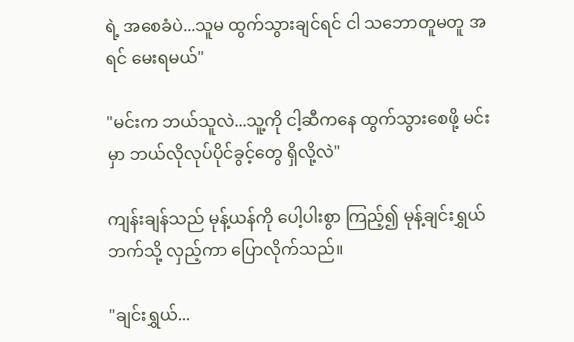ရဲ့ အစေခံပဲ...သူမ ထွက်သွားချင်ရင် ငါ သဘောတူမတူ အရင် မေးရမယ်"

"မင်းက ဘယ်သူလဲ...သူ့ကို ငါ့ဆီကနေ ထွက်သွားစေဖို့ မင်းမှာ ဘယ်လိုလုပ်ပိုင်ခွင့်တွေ ရှိလို့လဲ"

ကျန်းချန်သည် မုန့်ယန်ကို ပေါ့ပါးစွာ ကြည့်၍ မုန့်ချင်းရွှယ်ဘက်သို့ လှည့်ကာ ပြောလိုက်သည်။

"ချင်းရွှယ်...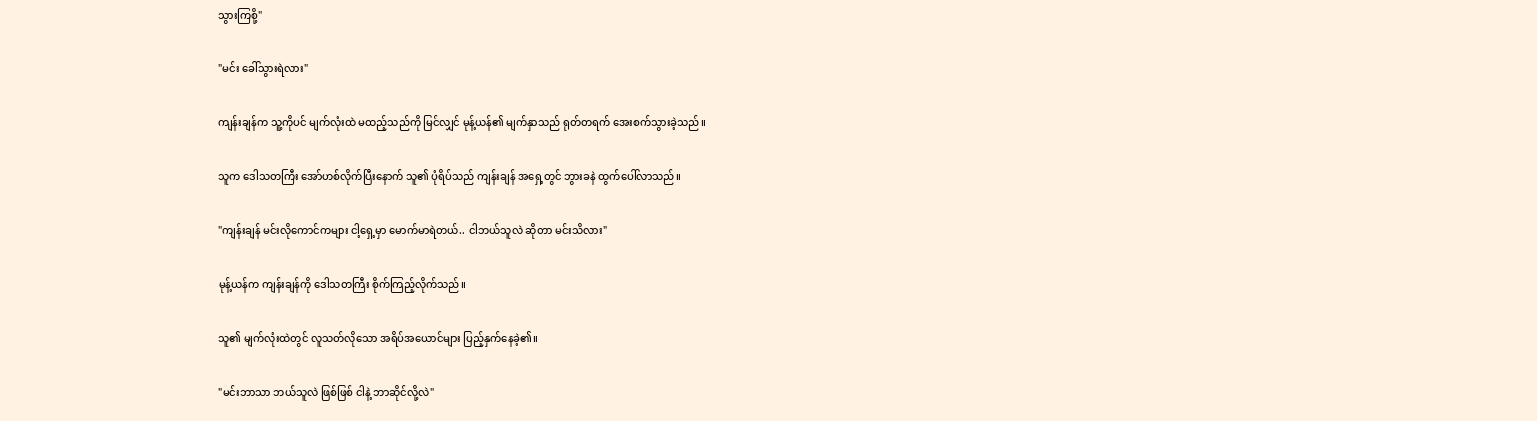သွားကြစို့"

"မင်း ခေါ်သွားရဲလား"

ကျန်းချန်က သူ့ကိုပင် မျက်လုံးထဲ မထည့်သည်ကို မြင်လျှင် မုန့်ယန်၏ မျက်နှာသည် ရုတ်တရက် အေးစက်သွားခဲ့သည်။

သူက ဒေါသတကြီး အော်ဟစ်လိုက်ပြီးနောက် သူ၏ ပုံရိပ်သည် ကျန်းချန် အရှေ့တွင် ဘွားခနဲ ထွက်ပေါ်လာသည်။

"ကျန်းချန် မင်းလိုကောင်ကများ ငါ့ရှေ့မှာ မောက်မာရဲတယ်.. ငါဘယ်သူလဲ ဆိုတာ မင်းသိလား"

မုန့်ယန်က ကျန်းချန်ကို ဒေါသတကြီး စိုက်ကြည့်လိုက်သည်။

သူ၏ မျက်လုံးထဲတွင် လူသတ်လိုသော အရိပ်အယောင်များ ပြည့်နှက်နေခဲ့၏။

"မင်းဘာသာ ဘယ်သူလဲ ဖြစ်ဖြစ် ငါနဲ့ ဘာဆိုင်လို့လဲ"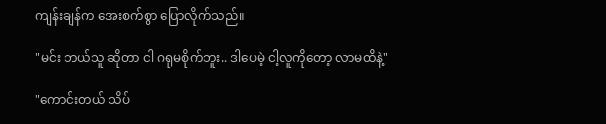ကျန်းချန်က အေးစက်စွာ ပြောလိုက်သည်။

"မင်း ဘယ်သူ ဆိုတာ ငါ ဂရုမစိုက်ဘူး.. ဒါပေမဲ့ ငါ့လူကိုတော့ လာမထိနဲ့"

"ကောင်းတယ် သိပ်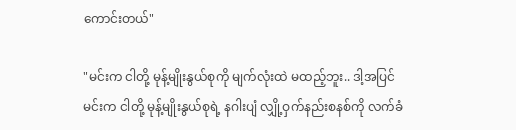ကောင်းတယ်"

"မင်းက ငါတို့ မုန့်မျိုးနွယ်စုကို မျက်လုံးထဲ မထည့်ဘူး.. ဒါ့အပြင် မင်းက ငါတို့ မုန့်မျိုးနွယ်စုရဲ့ နဂါးပျံ လျှို့ဝှက်နည်းစနစ်ကို လက်ခံ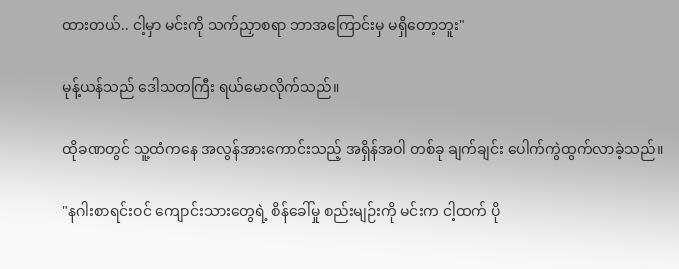ထားတယ်.. ငါ့မှာ မင်းကို သက်ညှာစရာ ဘာအကြောင်းမှ မရှိတော့ဘူး"

မုန့်ယန်သည် ဒေါသတကြီး ရယ်မောလိုက်သည်။

ထိုခဏတွင် သူ့ထံကနေ အလွန်အားကောင်းသည့် အရှိန်အဝါ တစ်ခု ချက်ချင်း ပေါက်ကွဲထွက်လာခဲ့သည်။

"နဂါးစာရင်းဝင် ကျောင်းသားတွေရဲ့ စိန်ခေါ်မှု စည်းမျဉ်းကို မင်းက ငါ့ထက် ပို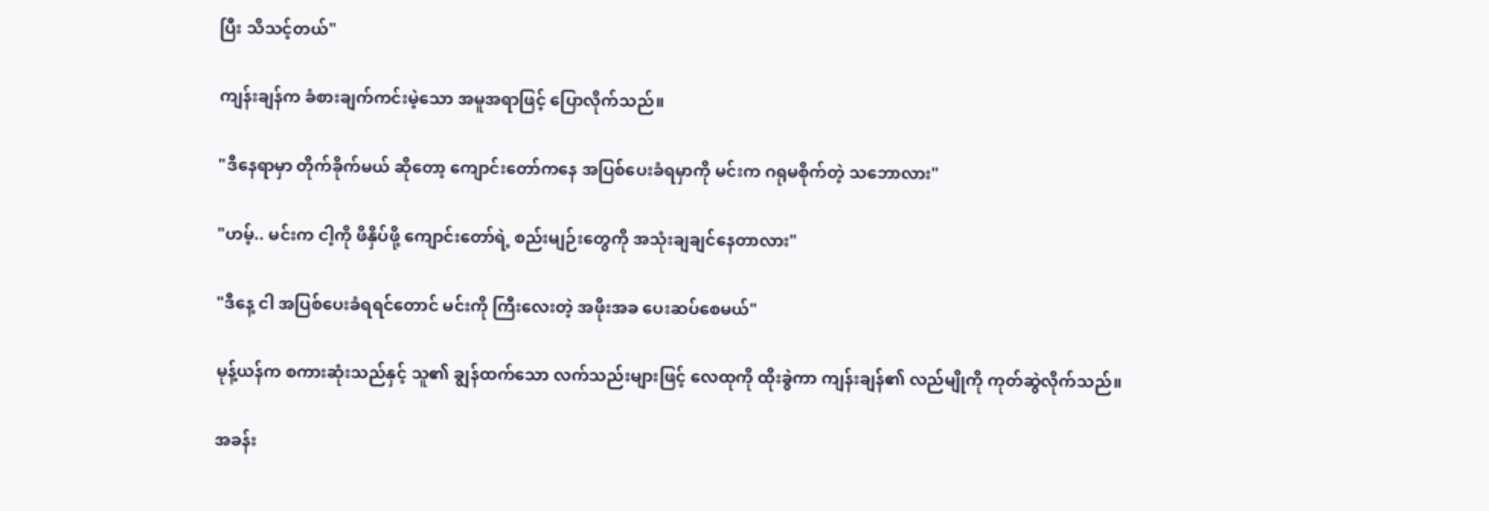ပြီး သိသင့်တယ်"

ကျန်းချန်က ခံစားချက်ကင်းမဲ့သော အမူအရာဖြင့် ပြောလိုက်သည်။

"ဒီနေရာမှာ တိုက်ခိုက်မယ် ဆိုတော့ ကျောင်းတော်ကနေ အပြစ်ပေးခံရမှာကို မင်းက ဂရုမစိုက်တဲ့ သဘောလား"

"ဟမ့်.. မင်းက ငါ့ကို ဖိနှိပ်ဖို့ ကျောင်းတော်ရဲ့ စည်းမျဉ်းတွေကို အသုံးချချင်နေတာလား"

"ဒီနေ့ ငါ အပြစ်ပေးခံရရင်တောင် မင်းကို ကြီးလေးတဲ့ အဖိုးအခ ပေးဆပ်စေမယ်"

မုန့်ယန်က စကားဆုံးသည်နှင့် သူ၏ ချွန်ထက်သော လက်သည်းများဖြင့် လေထုကို ထိုးခွဲကာ ကျန်းချန်၏ လည်မျိုကို ကုတ်ဆွဲလိုက်သည်။

အခန်း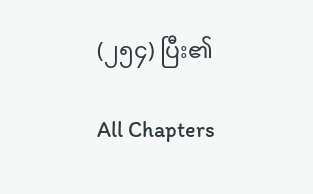(၂၅၄) ပြီး၏

All Chapters